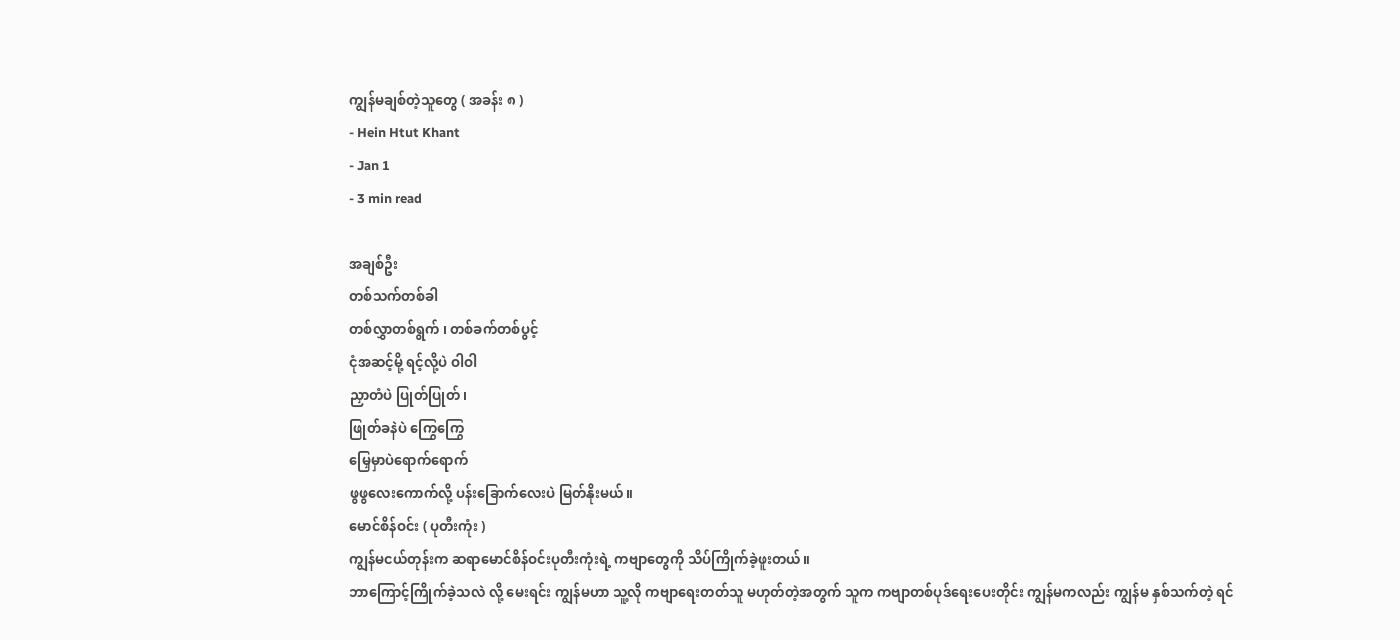ကျွန်မချစ်တဲ့သူတွေ ( အခန်း ၈ )
- Hein Htut Khant
- Jan 1
- 3 min read

အချစ်ဦး
တစ်သက်တစ်ခါ
တစ်လွှာတစ်ရွက် ၊ တစ်ခက်တစ်ပွင့်
ငုံအဆင့်မို့ ရင့်လို့ပဲ ဝါဝါ
ညှာတံပဲ ပြုတ်ပြုတ်၊
ဖြုတ်ခနဲပဲ ကြွေကြွေ
မြှေမှာပဲရောက်ရောက်
ဖွဖွလေးကောက်လို့ ပန်းခြောက်လေးပဲ မြတ်နိုးမယ်။
မောင်စိန်ဝင်း ( ပုတီးကုံး )
ကျွန်မငယ်တုန်းက ဆရာမောင်စိန်ဝင်းပုတီးကုံးရဲ့ ကဗျာတွေကို သိပ်ကြိုက်ခဲ့ဖူးတယ်။
ဘာကြောင့်ကြိုက်ခဲ့သလဲ လို့ မေးရင်း ကျွန်မဟာ သူ့လို ကဗျာရေးတတ်သူ မဟုတ်တဲ့အတွက် သူက ကဗျာတစ်ပုဒ်ရေးပေးတိုင်း ကျွန်မကလည်း ကျွန်မ နှစ်သက်တဲ့ ရင်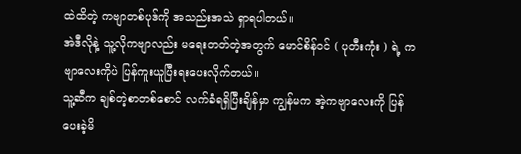ထဲထိတဲ့ ကဗျာတစ်ပုဒ်ကို အသည်းအသဲ ရှာရပါတယ်။
အဲဒီလိုနဲ့ သူ့လိုကဗျာလည်း မရေးတတ်တဲ့အတွက် မောင်စိန်ဝင် ( ပုတီးကုံး ) ရဲ့ ကဗျာလေးကိုပဲ ပြန်ကူးယူပြီးရးပေးလိုက်တယ်။
သူ့ဆီက ချစ်တဲ့စာတစ်စောင် လက်ခံရရှိပြီးချိန်မှာ ကျွန်မက အဲ့ကဗျာလေးကို ပြန်ပေးခဲ့မိ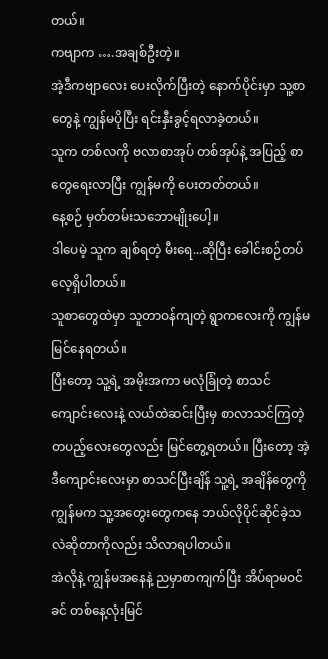တယ်။
ကဗျာက ….အချစ်ဦးတဲ့။
အဲ့ဒီကဗျာလေး ပေးလိုက်ပြီးတဲ့ နောက်ပိုင်းမှာ သူ့စာတွေနဲ့ ကျွန်မပိုပြီး ရင်းနှီးခွင့်ရလာခဲ့တယ်။
သူက တစ်လကို ဗလာစာအုပ် တစ်အုပ်နဲ့ အပြည့် စာတွေရေးလာပြီး ကျွန်မကို ပေးတတ်တယ်။
နေ့စဉ် မှတ်တမ်းသဘောမျိုးပေါ့။
ဒါပေမဲ့ သူက ချစ်ရတဲ့ မီးရေ...ဆိုပြီး ခေါင်းစဉ်တပ်လေ့ရှိပါတယ်။
သူစာတွေထဲမှာ သူတာဝန်ကျတဲ့ ရွာကလေးကို ကျွန်မမြင်နေရတယ်။
ပြီးတော့ သူ့ရဲ့ အမိုးအကာ မလုံခြုံတဲ့ စာသင်ကျောင်းလေးနဲ့ လယ်ထဲဆင်းပြီးမှ စာလာသင်ကြတဲ့ တပည့်လေးတွေလည်း မြင်တွေ့ရတယ်။ ပြီးတော့ အဲ့ဒီကျောင်းလေးမှာ စာသင်ပြီးချိန် သူ့ရဲ့ အချိန်တွေကို ကျွန်မက သူ့အတွေးတွေကနေ ဘယ်လိုပိုင်ဆိုင်ခဲ့သလဲဆိုတာကိုလည်း သိလာရပါတယ်။
အဲလိုနဲ့ ကျွန်မအနေနဲ့ ညမှာစာကျက်ပြီး အိပ်ရာမဝင်ခင် တစ်နေ့လုံးမြင်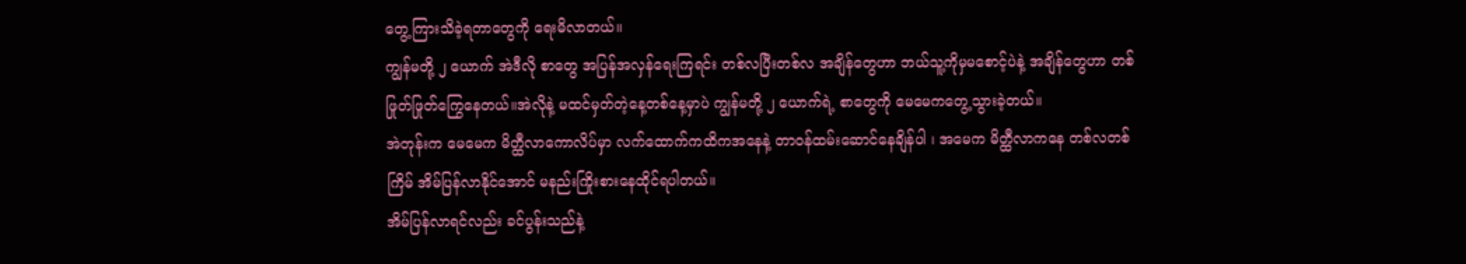တွေ့ကြားသိခဲ့ရတာတွေကို ရေးမိလာတယ်။
ကျွန်မတို့ ၂ ယောက် အဲဒီလို စာတွေ အပြန်အလှန်ရေးကြရင်း တစ်လပြီးတစ်လ အချိန်တွေဟာ ဘယ်သူ့ကိုမှမစောင့်ပဲနဲ့ အချိန်တွေဟာ တစ်ဖြုတ်ဖြုတ်ကြွေနေတယ်။အဲလိုနဲ့ မထင်မှတ်တဲ့နေ့တစ်နေ့မှာပဲ ကျွန်မတို့ ၂ ယောက်ရဲ့ စာတွေကို မေမေကတွေ့သွားခဲ့တယ်။
အဲတုန်းက မေမေက မိတ္ထီလာကောလိပ်မှာ လက်ထောက်ကထိကအနေနဲ့ တာဝန်ထမ်းဆောင်နေချိန်ပါ ၊ အမေက မိတ္ထီလာကနေ တစ်လတစ်ကြိမ် အိမ်ပြန်လာနိုင်အောင် မနည်းကြိုးစားနေထိုင်ရပါတယ်။
အိမ်ပြန်လာရင်လည်း ခင်ပွန်းသည်နဲ့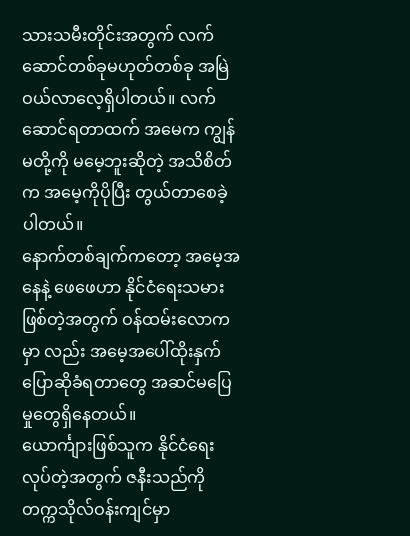သားသမီးတိုင်းအတွက် လက်ဆောင်တစ်ခုမဟုတ်တစ်ခု အမြဲဝယ်လာလေ့ရှိပါတယ်။ လက်ဆောင်ရတာထက် အမေက ကျွန်မတို့ကို မမေ့ဘူးဆိုတဲ့ အသိစိတ်က အမေ့ကိုပိုပြီး တွယ်တာစေခဲ့ပါတယ်။
နောက်တစ်ချက်ကတော့ အမေ့အနေနဲ့ ဖေဖေဟာ နိုင်ငံရေးသမားဖြစ်တဲ့အတွက် ဝန်ထမ်းလောကမှာ လည်း အမေ့အပေါ်ထိုးနှက်ပြောဆိုခံရတာတွေ အဆင်မပြေမှုတွေရှိနေတယ်။
ယောင်္ကျားဖြစ်သူက နိုင်ငံရေးလုပ်တဲ့အတွက် ဇနီးသည်ကို တက္ကသိုလ်ဝန်းကျင်မှာ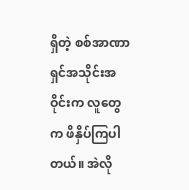ရှိတဲ့ စစ်အာဏာရှင်အသိုင်းအဝိုင်းက လူတွေက ဖိနှိပ်ကြပါတယ်။ အဲလို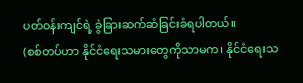ပတ်ဝန်းကျင်ရဲ့ ခွဲခြားဆက်ဆံခြင်းခံရပါတယ်။
(စစ်တပ်ဟာ နိုင်ငံရေးသမားတွေကိုသာမက၊ နိုင်ငံရေးသ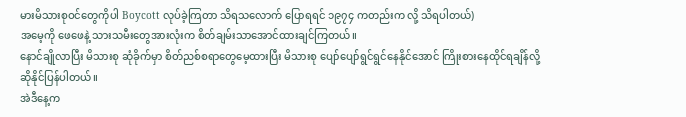မားမိသားစုဝင်တွေကိုပါ Boycott လုပ်ခဲ့ကြတာ သိရသလောက် ပြောရရင် ၁၉၇၄ ကတည်းက လို့ သိရပါတယ်)
အမေ့ကို ဖေဖေနဲ့ သားသမီးတွေအားလုံးက စိတ်ချမ်းသာအောင်ထားချင်ကြတယ်။
နောင်ချိုလာပြီး မိသားစု ဆုံခိုက်မှာ စိတ်ညစ်စရာတွေမေ့ထားပြီး မိသားစု ပျော်ပျော်ရွင်ရွင်နေနိုင်အောင် ကြိုးစားနေထိုင်ရချိန်လို့ ဆိုနိုင်ပြန်ပါတယ်။
အဲဒီနေ့က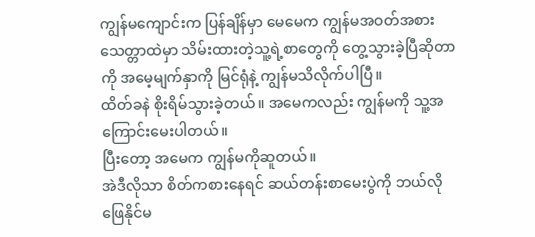ကျွန်မကျောင်းက ပြန်ချိန်မှာ မေမေက ကျွန်မအဝတ်အစားသေတ္တာထဲမှာ သိမ်းထားတဲ့သူ့ရဲ့စာတွေကို တွေ့သွားခဲ့ပြီဆိုတာကို အမေ့မျက်နှာကို မြင်ရုံနဲ့ ကျွန်မသိလိုက်ပါပြီ။
ထိတ်ခနဲ စိုးရိမ်သွားခဲ့တယ်။ အမေကလည်း ကျွန်မကို သူ့အကြောင်းမေးပါတယ်။
ပြီးတော့ အမေက ကျွန်မကိုဆူတယ်။
အဲဒီလိုသာ စိတ်ကစားနေရင် ဆယ်တန်းစာမေးပွဲကို ဘယ်လိုဖြေနိုင်မ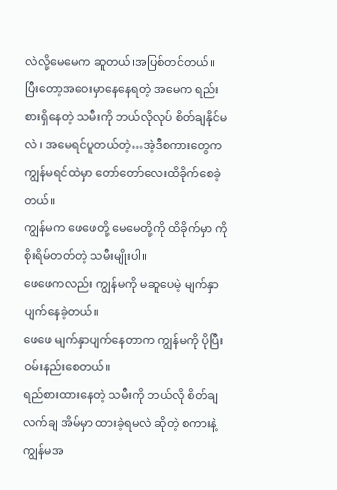လဲလို့မေမေက ဆူတယ်၊အပြစ်တင်တယ်။
ပြီးတော့အဝေးမှာနေနေရတဲ့ အမေက ရည်းစားရှိနေတဲ့ သမီးကို ဘယ်လိုလုပ် စိတ်ချနိုင်မလဲ ၊ အမေရင်ပူတယ်တဲ့…အဲ့ဒီစကားတွေက ကျွန်မရင်ထဲမှာ တော်တော်လေးထိခိုက်စေခဲ့တယ်။
ကျွန်မက ဖေဖေတို့ မေမေတို့ကို ထိခိုက်မှာ ကို စိုးရိမ်တတ်တဲ့ သမီးမျိုးပါ။
ဖေဖေကလည်း ကျွန်မကို မဆူပေမဲ့ မျက်နှာပျက်နေခဲ့တယ်။
ဖေဖေ မျက်နှာပျက်နေတာက ကျွန်မကို ပိုပြီး ဝမ်းနည်းစေတယ်။
ရည်စားထားနေတဲ့ သမီးကို ဘယ်လို စိတ်ချလက်ချ အိမ်မှာ ထားခဲ့ရမလဲ ဆိုတဲ့ စကားနဲ့
ကျွန်မအ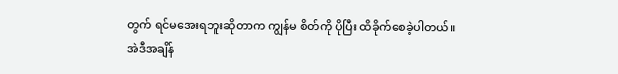တွက် ရင်မအေးရဘူးဆိုတာက ကျွန်မ စိတ်ကို ပိုပြီး ထိခိုက်စေခဲ့ပါတယ်။
အဲဒီအချိန်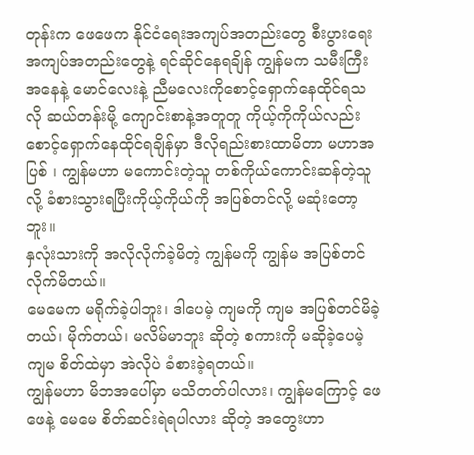တုန်းက ဖေဖေက နိုင်ငံရေးအကျပ်အတည်းတွေ စီးပွားရေး အကျပ်အတည်းတွေနဲ့ ရင်ဆိုင်နေရချိန် ကျွန်မက သမီးကြီးအနေနဲ့ မောင်လေးနဲ့ ညီမလေးကိုစောင့်ရှောက်နေထိုင်ရသလို ဆယ်တန်းမို့ ကျောင်းစာနဲ့အတူတူ ကိုယ့်ကိုကိုယ်လည်းစောင့်ရှောက်နေထိုင်ရချိန်မှာ ဒီလိုရည်းစားထာမိတာ မဟာအပြစ် ၊ ကျွန်မဟာ မကောင်းတဲ့သူ တစ်ကိုယ်ကောင်းဆန်တဲ့သူလို့ ခံစားသွားရပြီးကိုယ့်ကိုယ်ကို အပြစ်တင်လို့ မဆုံးတော့ဘူး။
နှလုံးသားကို အလိုလိုက်ခဲ့မိတဲ့ ကျွန်မကို ကျွန်မ အပြစ်တင်လိုက်မိတယ်။
မေမေက မရိုက်ခဲ့ပါဘူး၊ ဒါပေမဲ့ ကျမကို ကျမ အပြစ်တင်မိခဲ့တယ်၊ မိုက်တယ်၊ မလိမ်မာဘူး ဆိုတဲ့ စကားကို မဆိုခဲ့ပေမဲ့ ကျမ စိတ်ထဲမှာ အဲလိုပဲ ခံစားခဲ့ရတယ်။
ကျွန်မဟာ မိဘအပေါ်မှာ မသိတတ်ပါလား၊ ကျွန်မကြောင့် ဖေဖေနဲ့ မေမေ စိတ်ဆင်းရဲရပါလား ဆိုတဲ့ အတွေးဟာ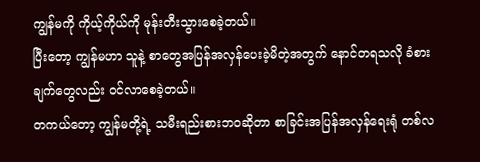ကျွန်မကို ကိုယ့်ကိုယ်ကို မုန်းတီးသွားစေခဲ့တယ်။
ပြီးတော့ ကျွန်မဟာ သူနဲ့ စာတွေအပြန်အလှန်ပေးခဲ့မိတဲ့အတွက် နောင်တရသလို ခံစားချက်တွေလည်း ဝင်လာစေခဲ့တယ်။
တကယ်တော့ ကျွန်မတို့ရဲ့ သမီးရည်းစားဘဝဆိုတာ စာခြင်းအပြန်အလှန်ရေးရုံ တစ်လ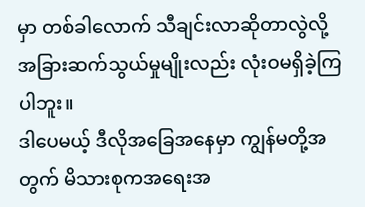မှာ တစ်ခါလောက် သီချင်းလာဆိုတာလွဲလို့ အခြားဆက်သွယ်မှုမျိုးလည်း လုံးဝမရှိခဲ့ကြပါဘူး။
ဒါပေမယ့် ဒီလိုအခြေအနေမှာ ကျွန်မတို့အတွက် မိသားစုကအရေးအ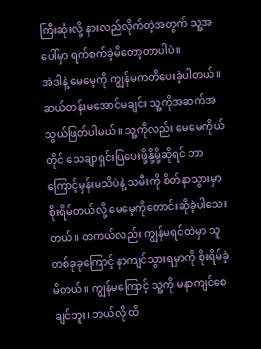ကြီးဆုံးလို့ နားလည်လိုက်တဲ့အတွက် သူ့အပေါ်မှာ ရက်စက်ခဲ့မိတော့တာပါပဲ။
အဲဒါနဲ့ မေမေ့ကို ကျွန်မကတိပေးခဲ့ပါတယ်။ ဆယ်တန်းမအောင်မချင်း သူ့ကိုအဆက်အသွယ်ဖြတ်ပါမယ်။ သူ့ကိုလည်း မေမေကိုယ်တိုင် သေချာရှင်းပြပေးဖို့နို့မို့ဆိုရင် ဘာကြောင့်မှန်းမသိပဲနဲ့ သမီးကို စိတ်နာသွားမှာ စိုးရိမ်တယ်လို့ မေမေ့ကိုတောင်းဆိုခဲ့ပါသေးတယ်။ တကယ်လည်း ကျွန်မရင်ထဲမှာ သူတစ်ခုခုကြောင့် နာကျင်သွားရမှာကို စိုးရိမ်ခဲ့မိတယ်။ ကျွန်မကြောင့် သူ့ကို မနာကျင်စေချင်ဘူး၊ ဘယ်လို ထိ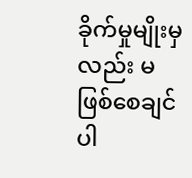ခိုက်မှုမျိုးမှလည်း မဖြစ်စေချင်ပါ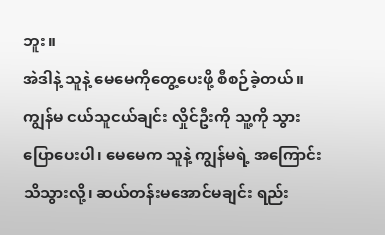ဘူး။
အဲဒါနဲ့ သူနဲ့ မေမေကိုတွေ့ပေးဖို့ စီစဉ်ခဲ့တယ်။ ကျွန်မ ငယ်သူငယ်ချင်း လှိုင်ဦးကို သူ့ကို သွားပြောပေးပါ၊ မေမေက သူနဲ့ ကျွန်မရဲ့ အကြောင်း သိသွားလို့၊ ဆယ်တန်းမအောင်မချင်း ရည်း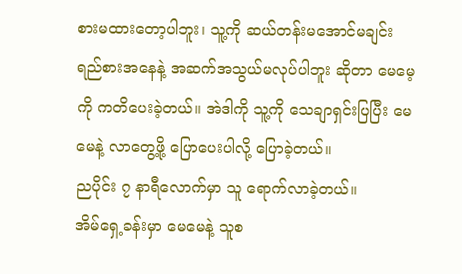စားမထားတော့ပါဘူး၊ သူ့ကို ဆယ်တန်းမအောင်မချင်း ရည်စားအနေနဲ့ အဆက်အသွယ်မလုပ်ပါဘူး ဆိုတာ မေမေ့ကို ကတိပေးခဲ့တယ်။ အဲဒါကို သူ့ကို သေချာရှင်းပြပြီး မေမေနဲ့ လာတွေ့ဖို့ ပြောပေးပါလို့ ပြောခဲ့တယ်။
ညပိုင်း ၇ နာရီလောက်မှာ သူ ရောက်လာခဲ့တယ်။
အိမ်ရှေ့ခန်းမှာ မေမေနဲ့ သူစ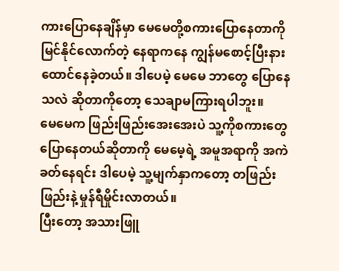ကားပြောနေချိန်မှာ မေမေတို့စကားပြောနေတာကို မြင်နိုင်လောက်တဲ့ နေရာကနေ ကျွန်မစောင့်ပြီးနားထောင်နေခဲ့တယ်။ ဒါပေမဲ့ မေမေ ဘာတွေ ပြောနေသလဲ ဆိုတာကိုတော့ သေချာမကြားရပါဘူး။
မေမေက ဖြည်းဖြည်းအေးအေးပဲ သူ့ကိုစကားတွေပြောနေတယ်ဆိုတာကို မေမေ့ရဲ့ အမူအရာကို အကဲခတ်နေရင်း ဒါပေမဲ့ သူ့မျက်နှာကတော့ တဖြည်းဖြည်းနဲ့ မှုန်ရီမှိုင်းလာတယ်။
ပြီးတော့ အသားဖြူ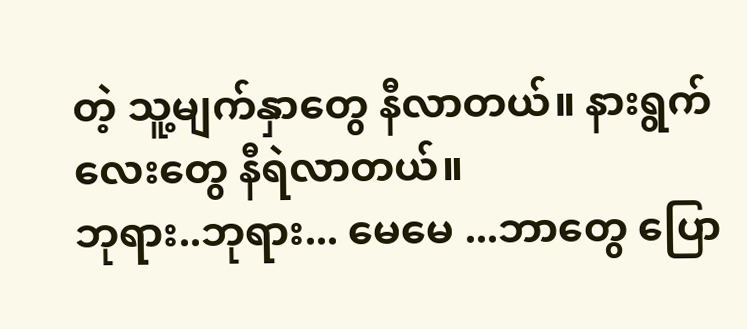တဲ့ သူ့မျက်နှာတွေ နီလာတယ်။ နားရွက်လေးတွေ နီရဲလာတယ်။
ဘုရား..ဘုရား... မေမေ ...ဘာတွေ ပြော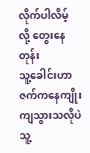လိုက်ပါလိမ့် လို့ တွေးနေတုန်း
သူ့ခေါင်းဟာ ဇက်ကနေကျိုးကျသွားသလိုပဲ သူ့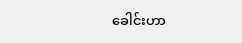ခေါင်းဟာ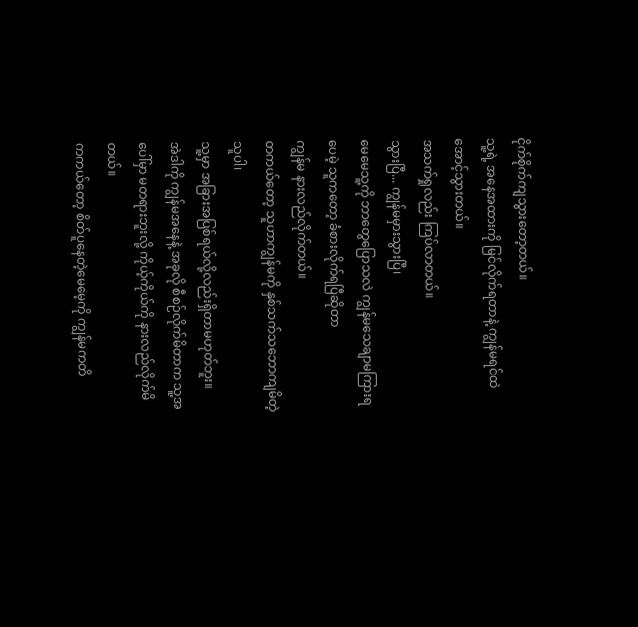ငိုက်စိုက်ကျသွားတော့တယ်။
သူ့ရဲ့ အနေအထားကို မြင်လိုက်ရတာနဲ့ ကျွန်မရင်ထဲအောင့်သွားတယ်။
အသက်ရှုလည်း ကြပ်လာတယ်။
သွားပြီ... ကျွန်မမှားသွားပြီ၊
မေမေသူ့ကို ဘာတွေပြောသလဲ ကျွန်မသေချာမကြားရပေမဲ့ သူကတော့ ခံစားလိုက်ရပြီဆိုတာ
ကျွန်မ နားလည်လိုက်တယ်။
တကယ်တော့ သူဟာကျွန်မကို နှစ်သက်သဘောကျမိတဲ့သူပါ၊
သူ့မှာ အခြားအပြစ်ရယ်လို့လည်းရှိတာမဟုတ်ဘူး။
အဲဒါကို ကျွန်မအနေနဲ့ အခုလို စီစဉ်လိုက်မိတာက သူ့အပေါ်မှာ မတရားဘူးလို့ ကိုယ့်ကိုယ်ကို နားလည်လိုက်မိတယ်။
ကကယ်တော့ စိတ်ပူနေတဲ့မေမေ့ကို ကျွန်မကတိ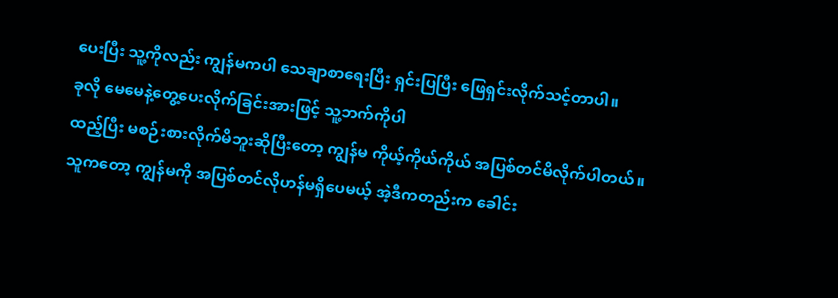ပေးပြီး သူ့ကိုလည်း ကျွန်မကပါ သေချာစာရေးပြီး ရှင်းပြပြီး ဖြေရှင်းလိုက်သင့်တာပါ။
ခုလို မေမေနဲ့တွေ့ပေးလိုက်ခြင်းအားဖြင့် သူ့ဘက်ကိုပါ
ထည့်ပြီး မစဉ်းစားလိုက်မိဘူးဆိုပြီးတော့ ကျွန်မ ကိုယ့်ကိုယ်ကိုယ် အပြစ်တင်မိလိုက်ပါတယ်။
သူကတော့ ကျွန်မကို အပြစ်တင်လိုဟန်မရှိပေမယ့် အဲ့ဒီကတည်းက ခေါင်း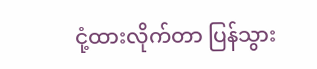ငုံ့ထားလိုက်တာ ပြန်သွား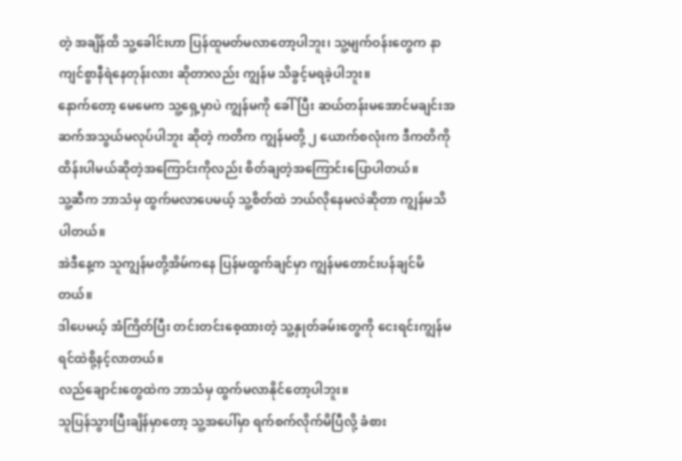တဲ့ အချိန်ထိ သူ့ခေါင်းဟာ ပြန်ထူမတ်မလာတော့ပါဘူး၊ သူ့မျက်ဝန်းတွေက နာကျင်စွာနီရဲနေတုန်းလား ဆိုတာလည်း ကျွန်မ သိခွင့်မရခဲ့ပါဘူး။
နောက်တော့ မေမေက သူ့ရှေ့မှာပဲ ကျွန်မကို ခေါ်ပြီး ဆယ်တန်းမအောင်မချင်းအဆက်အသွယ်မလုပ်ပါဘူး ဆိုတဲ့ ကတိက ကျွန်မတို့ ၂ ယောက်စလုံးက ဒီကတိကို ထိန်းပါမယ်ဆိုတဲ့အကြောင်းကိုလည်း စိတ်ချတဲ့အကြောင်းပြောပါတယ်။
သူ့ဆီက ဘာသံမှ ထွက်မလာပေမယ့် သူ့စိတ်ထဲ ဘယ်လိုနေမလဲဆိုတာ ကျွန်မသိပါတယ်။
အဲဒီနေ့က သူကျွန်မတို့အိမ်ကနေ ပြန်မထွက်ချင်မှာ ကျွန်မတောင်းပန်ချင်မိတယ်။
ဒါပေမယ့် အံကြိတ်ပြီး တင်းတင်းစေ့ထားတဲ့ သူ့နှုတ်ခမ်းတွေကို ငေးရင်းကျွန်မ ရင်ထဲစို့နင့်လာတယ်။
လည်ချောင်းတွေထဲက ဘာသံမှ ထွက်မလာနိုင်တော့ပါဘူး။
သူပြန်သွားပြီးချိန်မှာတော့ သူ့အပေါ်မှာ ရက်စက်လိုက်မိပြီလို့ ခံစား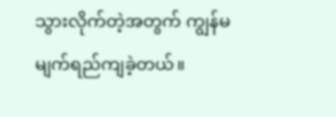သွားလိုက်တဲ့အတွက် ကျွန်မမျက်ရည်ကျခဲ့တယ်။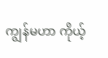ကျွန်မဟာ ကိုယ့်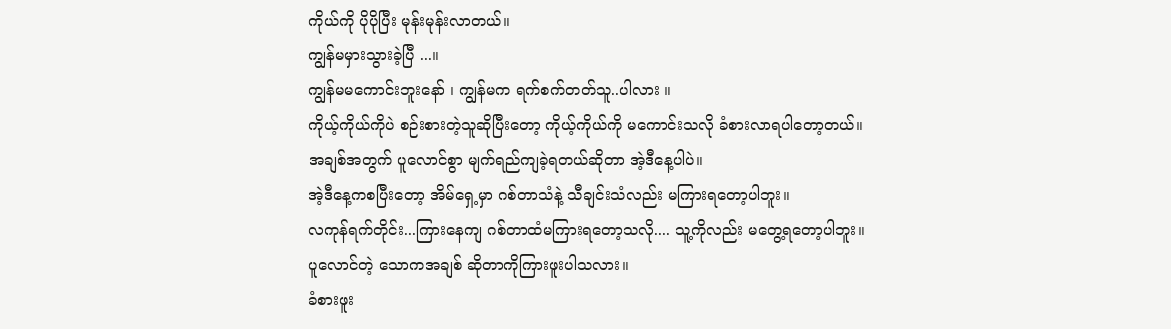ကိုယ်ကို ပိုပိုပြီး မုန်းမုန်းလာတယ်။
ကျွန်မမှားသွားခဲ့ပြီ ...။
ကျွန်မမကောင်းဘူးနော် ၊ ကျွန်မက ရက်စက်တတ်သူ..ပါလား ။
ကိုယ့်ကိုယ်ကိုပဲ စဉ်းစားတဲ့သူဆိုပြီးတော့ ကိုယ့်ကိုယ်ကို မကောင်းသလို ခံစားလာရပါတော့တယ်။
အချစ်အတွက် ပူလောင်စွာ မျက်ရည်ကျခဲ့ရတယ်ဆိုတာ အဲ့ဒီနေ့ပါပဲ။
အဲ့ဒီနေ့ကစပြီးတော့ အိမ်ရှေ့မှာ ဂစ်တာသံနဲ့ သီချင်းသံလည်း မကြားရတော့ပါဘူး။
လကုန်ရက်တိုင်း...ကြားနေကျ ဂစ်တာထံမကြားရတော့သလို.... သူ့ကိုလည်း မတွေ့ရတော့ပါဘူး။
ပူလောင်တဲ့ သောကအချစ် ဆိုတာကိုကြားဖူးပါသလား။
ခံစားဖူး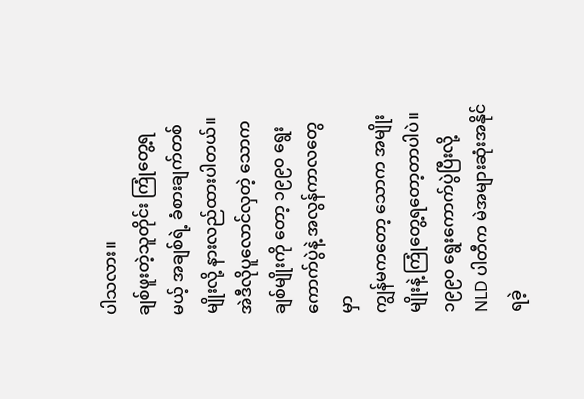ပါသလား။
ချစ်ဖူးတဲ့သူတိုင်း ကြုံတွေ့ရမယ့် အချစ်ရဲ့ ခံစားချက်တစ်မျိုးလို့ နားလည်ထားပါတယ်။
အဲဒီလိုပူလောင်လှတဲ့ သောကချစ်မျိုးကို တော့ ၁၉၉၀ ရွေးကောက်ပွဲနဲ့ အလွန်ကာလတွေမှာ
ကျွန်မကတော့ သောက အမျိုးမျိုးနဲ့ ကြုံတွေ့ရတော့တာပါပဲ။
၁၉၉၀ ရွေးကောက်ပွဲပြီးလို့ NLD ပါတီက မဲအများဆုံးအနိုင်ရခဲ့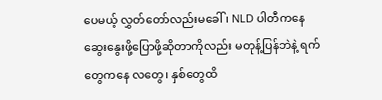ပေမယ့် လွှတ်တော်လည်းမခေါ် ၊ NLD ပါတီကနေ ဆွေးနွေးဖို့ပြောဖို့ဆိုတာကိုလည်း မတုန့်ပြန်ဘဲနဲ့ ရက်တွေကနေ လတွေ၊ နှစ်တွေထိ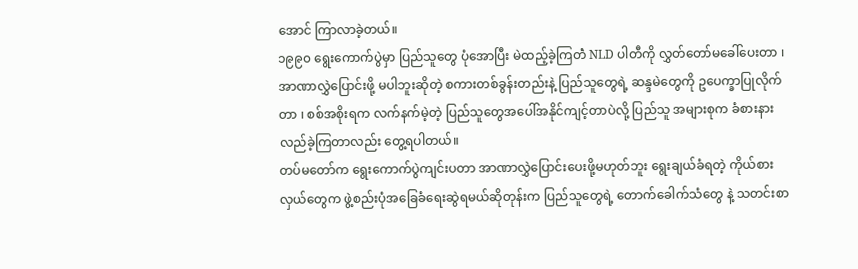အောင် ကြာလာခဲ့တယ်။
၁၉၉၀ ရွေးကောက်ပွဲမှာ ပြည်သူတွေ ပုံအောပြီး မဲထည့်ခဲ့ကြတဲံ NLD ပါတီကို လွှတ်တော်မခေါ်ပေးတာ ၊ အာဏာလွှဲပြောင်းဖို့ မပါဘူးဆိုတဲ့ စကားတစ်ခွန်းတည်းနဲ့ ပြည်သူတွေရဲ့ ဆန္ဒမဲတွေကို ဥပေက္ခာပြုလိုက်တာ ၊ စစ်အစိုးရက လက်နက်မဲ့တဲ့ ပြည်သူတွေအပေါ်အနိုင်ကျင့်တာပဲလို့ ပြည်သူ အများစုက ခံစားနားလည်ခဲ့ကြတာလည်း တွေ့ရပါတယ်။
တပ်မတော်က ရွေးကောက်ပွဲကျင်းပတာ အာဏာလွှဲပြောင်းပေးဖို့မဟုတ်ဘူး ရွေးချယ်ခံရတဲ့ ကိုယ်စားလှယ်တွေက ဖွဲ့စည်းပုံအခြေခံရေးဆွဲရမယ်ဆိုတုန်းက ပြည်သူတွေရဲ့ တောက်ခေါက်သံတွေ နဲ့ သတင်းစာ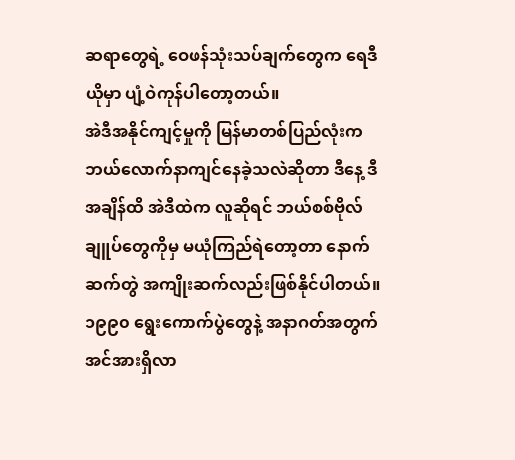ဆရာတွေရဲ့ ဝေဖန်သုံးသပ်ချက်တွေက ရေဒီယိုမှာ ပျံ့ဝဲကုန်ပါတော့တယ်။
အဲဒီအနိုင်ကျင့်မှုကို မြန်မာတစ်ပြည်လုံးက ဘယ်လောက်နာကျင်နေခဲ့သလဲဆိုတာ ဒီနေ့ ဒီအချိန်ထိ အဲဒီထဲက လူဆိုရင် ဘယ်စစ်ဗိုလ်ချူပ်တွေကိုမှ မယုံကြည်ရဲတော့တာ နောက်ဆက်တွဲ အကျိုးဆက်လည်းဖြစ်နိုင်ပါတယ်။ ၁၉၉၀ ရွေးကောက်ပွဲတွေနဲ့ အနာဂတ်အတွက် အင်အားရှိလာ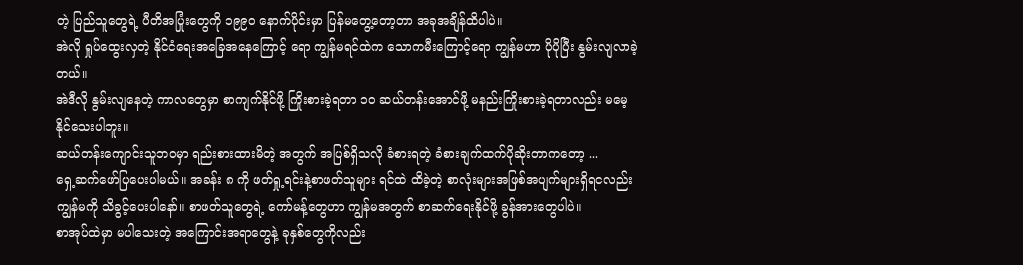တဲ့ ပြည်သူတွေရဲ့ ပီတိအပြုံးတွေကို ၁၉၉၀ နောက်ပိုင်းမှာ ပြန်မတွေ့တော့တာ အခုအချိန်ထိပါပဲ။
အဲလို ရှုပ်ထွေးလှတဲ့ နိုင်ငံရေးအခြေအနေကြောင့် ရော ကျွန်မရင်ထဲက သောကမီးကြောင့်ရော ကျွန်မဟာ ပိုပိုပြီး နွမ်းလျလာခဲ့တယ်။
အဲဒီလို နွမ်းလျနေတဲ့ ကာလတွေမှာ စာကျက်နိုင်ဖို့ ကြိုးစားခဲ့ရတာ ၁၀ ဆယ်တန်းအောင်ဖို့ မနည်းကြိုးစားခဲ့ရတာလည်း မမေ့နိုင်သေးပါဘူး။
ဆယ်တန်းကျောင်းသူဘ၀မှာ ရည်းစားထားမိတဲ့ အတွက် အပြစ်ရှိသလို ခံစားရတဲ့ ခံစားချက်ထက်ပိုဆိုးတာကတော့ ...
ရှေ့ဆက်ဖော်ပြပေးပါမယ်။ အခန်း ၈ ကို ဖတ်ရှု့ရင်းနဲ့စာဖတ်သူများ ရင်ထဲ ထိခဲ့တဲ့ စာလုံးများအဖြစ်အပျက်များရှိရငလည်း ကျွန်မကို သိခွင့်ပေးပါနော်။ စာဖတ်သူတွေရဲ့ ကော်မန့်တွေဟာ ကျွန်မအတွက် စာဆက်ရေးနိုင်ဖို့ ခွန်အားတွေပါပဲ။
စာအုပ်ထဲမှာ မပါသေးတဲ့ အကြောင်းအရာတွေနဲ့ ခုနှစ်တွေကိုလည်း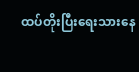ထပ်တိုးပြီးရေးသားနေ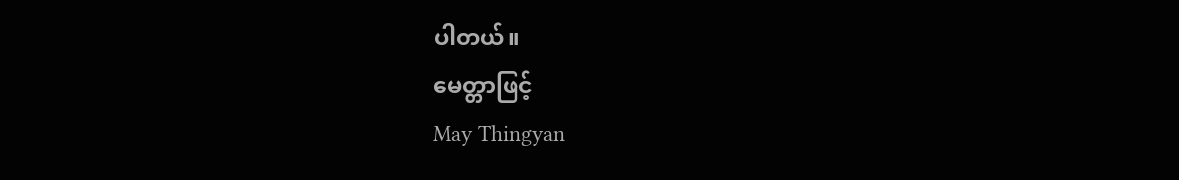ပါတယ်။
မေတ္တာဖြင့်
May Thingyan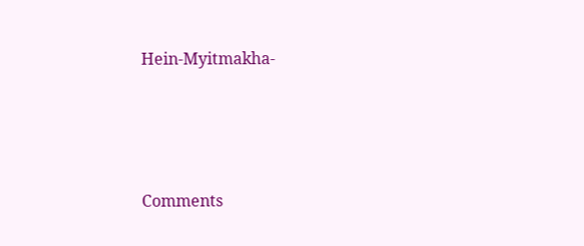Hein-Myitmakha-





Comments